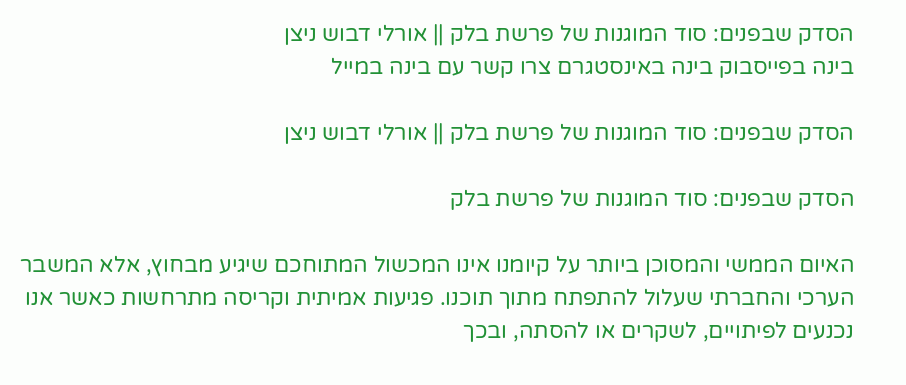הסדק שבפנים: סוד המוגנות של פרשת בלק || אורלי דבוש ניצן
בינה בפייסבוק בינה באינסטגרם צרו קשר עם בינה במייל

הסדק שבפנים: סוד המוגנות של פרשת בלק || אורלי דבוש ניצן

הסדק שבפנים: סוד המוגנות של פרשת בלק

האיום הממשי והמסוכן ביותר על קיומנו אינו המכשול המתוחכם שיגיע מבחוץ, אלא המשבר הערכי והחברתי שעלול להתפתח מתוך תוכנו. פגיעות אמיתית וקריסה מתרחשות כאשר אנו נכנעים לפיתויים, לשקרים או להסתה, ובכך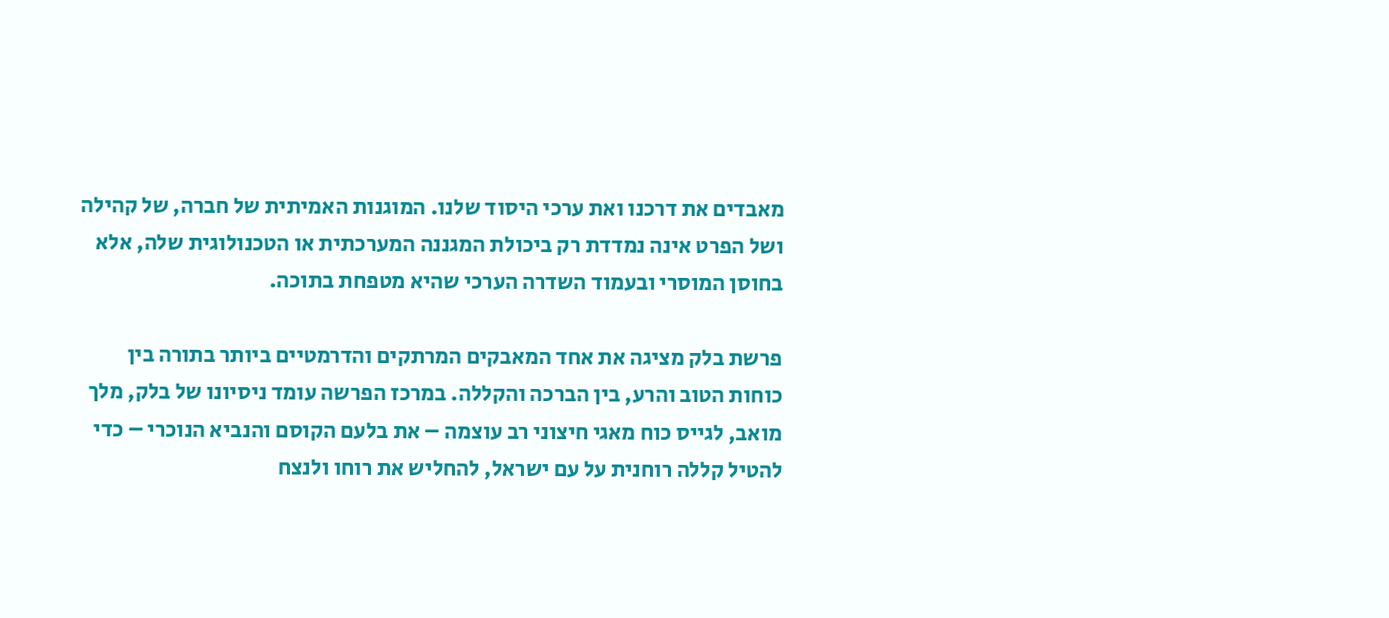מאבדים את דרכנו ואת ערכי היסוד שלנו. המוגנות האמיתית של חברה, של קהילה ושל הפרט אינה נמדדת רק ביכולת המגננה המערכתית או הטכנולוגית שלה, אלא בחוסן המוסרי ובעמוד השדרה הערכי שהיא מטפחת בתוכה.

פרשת בלק מציגה את אחד המאבקים המרתקים והדרמטיים ביותר בתורה בין כוחות הטוב והרע, בין הברכה והקללה. במרכז הפרשה עומד ניסיונו של בלק, מלך מואב, לגייס כוח מאגי חיצוני רב עוצמה – את בלעם הקוסם והנביא הנוכרי – כדי להטיל קללה רוחנית על עם ישראל, להחליש את רוחו ולנצח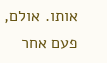אותו. אולם, פעם אחר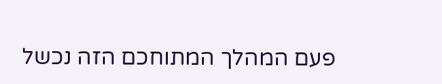פעם המהלך המתוחכם הזה נכשל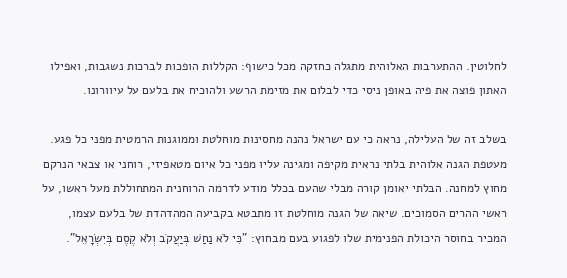לחלוטין. ההתערבות האלוהית מתגלה כחזקה מכל כישוף: הקללות הופכות לברכות נשגבות, ואפילו האתון פוצה את פיה באופן ניסי כדי לבלום את מזימת הרשע ולהוכיח את בלעם על עיוורונו.

בשלב זה של העלילה, נראה כי עם ישראל נהנה מחסינות מוחלטת וממוגנות הרמטית מפני כל פגע. מעטפת הגנה אלוהית בלתי נראית מקיפה ומגינה עליו מפני כל איום מטאפיזי, רוחני או צבאי הנרקם מחוץ למחנה. הבלתי יאומן קורה מבלי שהעם בכלל מודע לדרמה הרוחנית המתחוללת מעל ראשו, על ראשי ההרים הסמוכים. שיאה של הגנה מוחלטת זו מתבטא בקביעה המהדהדת של בלעם עצמו, המכיר בחוסר היכולת הפנימית שלו לפגוע בעם מבחוץ: "כִּי לֹא נַחַשׁ בְּיַעֲקֹב וְלֹא קֶסֶם בְּיִשְׂרָאֵל".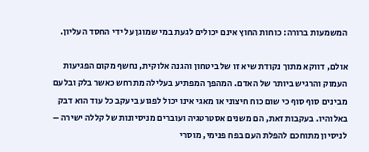המשמעות ברורה: כוחות החוץ אינם יכולים לגעת במי שמוגן על ידי החסד העליון.

אולם, דווקא מתוך נקודת שיא זו של ביטחון והגנה אלוקית, נחשף מקום הפגיעות העמוק והרגיש ביותר של האדם. המהפך המפתיע בעלילה מתרחש כאשר בלק ובלעם מבינים סוף סוף כי שום כוח חיצוני או מאגי אינו יכול לפגוע ביעקב כל עוד הוא דבק באלוהיו. בעקבות זאת, הם משנים אסטרטגיה ועוברים מניסיונות של קללה ישירה – לניסיון מתוחכם להפלת העם בפח פנימי, מוסרי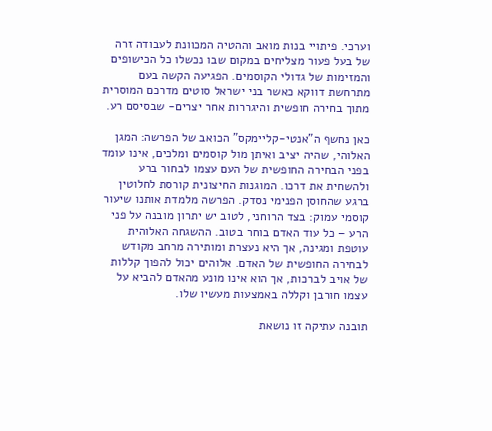וערכי. פיתויי בנות מואב וההטיה המכוונת לעבודה זרה של בעל פעור מצליחים במקום שבו נכשלו כל הכישופים והמזימות של גדולי הקוסמים. הפגיעה הקשה בעם מתרחשת דווקא כאשר בני ישראל סוטים מדרכם המוסרית מתוך בחירה חופשית והיגררות אחר יצרים- שבסיסם רע.

כאן נחשף ה"אנטי-קליימקס" הכואב של הפרשה: המגן האלוהי, שהיה יציב ואיתן מול קוסמים ומלכים, אינו עומד בפני הבחירה החופשית של העם עצמו לבחור ברע ולהשחית את דרכו. המוגנות החיצונית קורסת לחלוטין ברגע שהחוסן הפנימי נסדק. הפרשה מלמדת אותנו שיעור קוסמי עמוק: בצד הרוחני, לטוב יש יתרון מובנה על פני הרע – כל עוד האדם בוחר בטוב. ההשגחה האלוהית עוטפת ומגינה, אך היא נעצרת ומותירה מרחב מקודש לבחירה החופשית של האדם. אלוהים יכול להפוך קללות של אויב לברכות, אך הוא אינו מונע מהאדם להביא על עצמו חורבן וקללה באמצעות מעשיו שלו.

תובנה עתיקה זו נושאת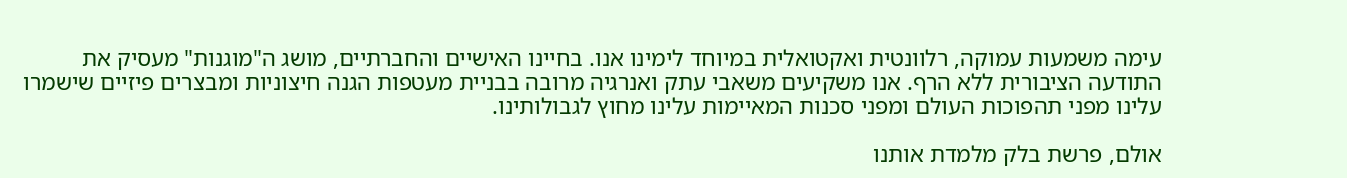עימה משמעות עמוקה, רלוונטית ואקטואלית במיוחד לימינו אנו. בחיינו האישיים והחברתיים, מושג ה"מוגנות" מעסיק את התודעה הציבורית ללא הרף. אנו משקיעים משאבי עתק ואנרגיה מרובה בבניית מעטפות הגנה חיצוניות ומבצרים פיזיים שישמרו עלינו מפני תהפוכות העולם ומפני סכנות המאיימות עלינו מחוץ לגבולותינו.

אולם, פרשת בלק מלמדת אותנו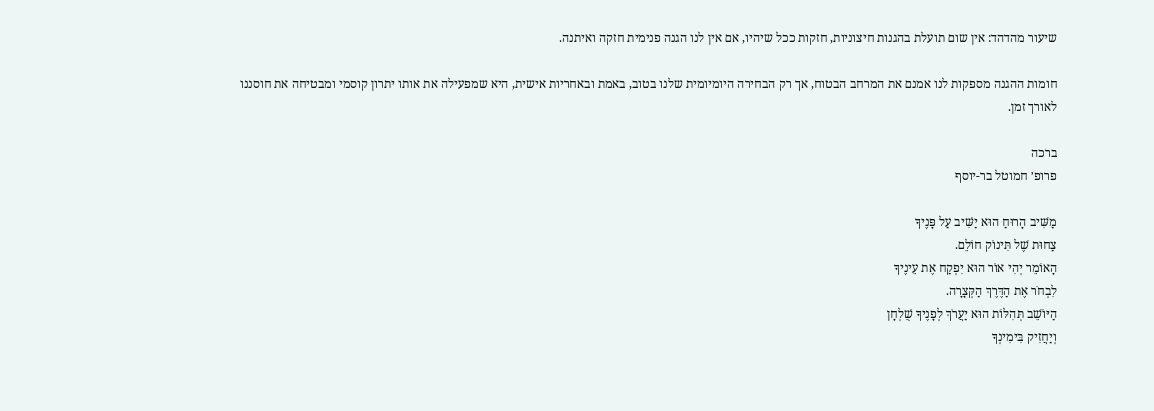שיעור מהדהד: אין שום תועלת בהגנות חיצוניות, חזקות ככל שיהיו, אם אין לנו הגנה פנימית חזקה ואיתנה.

חומות ההגנה מספקות לנו אמנם את המרחב הבטוח, אך רק הבחירה היומיומית שלנו בטוב, באמת ובאחריות אישית, היא שמפעילה את אותו יתרון קוסמי ומבטיחה את חוסננו לאורך זמן.

ברכה
פרופ׳ חמוטל בר-יוסף

מַשִּׁיב הָרוּחַ הוּא יַשִּׁיב עַל פָּנֶיךָ
צַחוּת שֶׁל תִּינוֹק חוֹלֵם.
הָאוֹמֵר יְהִי אוֹר הוּא יִפְקַח אֶת עֵינֶיךָ
לִבְחֹר אֶת הַדֶּרֶךְ הַקְּצָרָה.
הַיּוֹשֵׁב תְּהִלּוֹת הוּא יַעֲרֹךְ לְפָנֶיךָ שֻׁלְחָן
וְיַחֲזִיק בִּימִינְךָ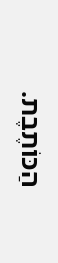הַכּוֹתֶבֶת.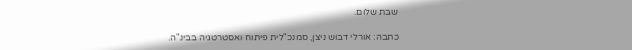שבת שלום.

כתבה: אורלי דבוש ניצן, סמנכ"לית פיתוח ואסטרטגיה בבינ"ה.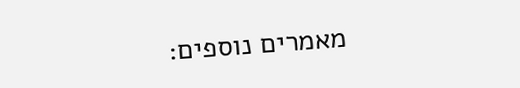מאמרים נוספים: